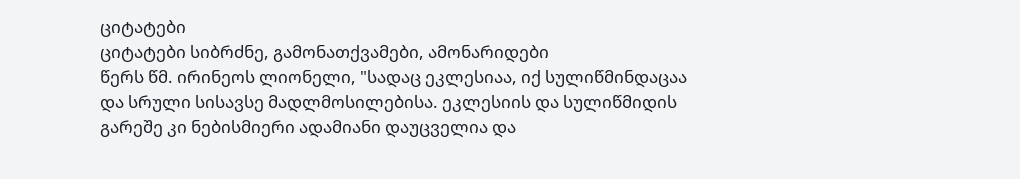ციტატები
ციტატები სიბრძნე, გამონათქვამები, ამონარიდები
წერს წმ. ირინეოს ლიონელი, "სადაც ეკლესიაა, იქ სულიწმინდაცაა და სრული სისავსე მადლმოსილებისა. ეკლესიის და სულიწმიდის გარეშე კი ნებისმიერი ადამიანი დაუცველია და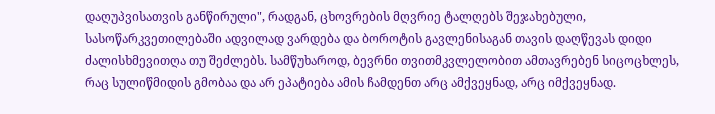დაღუპვისათვის განწირული", რადგან, ცხოვრების მღვრიე ტალღებს შეჯახებული, სასოწარკვეთილებაში ადვილად ვარდება და ბოროტის გავლენისაგან თავის დაღწევას დიდი ძალისხმევითღა თუ შეძლებს. სამწუხაროდ, ბევრნი თვითმკვლელობით ამთავრებენ სიცოცხლეს, რაც სულიწმიდის გმობაა და არ ეპატიება ამის ჩამდენთ არც ამქვეყნად, არც იმქვეყნად.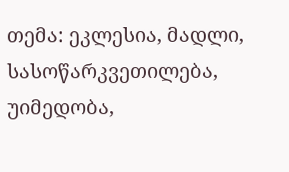თემა: ეკლესია, მადლი, სასოწარკვეთილება, უიმედობა,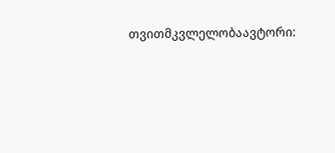თვითმკვლელობაავტორი: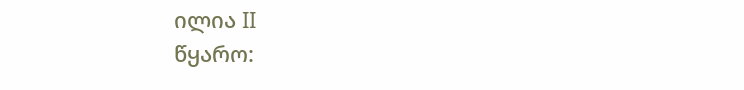ილია II
წყარო: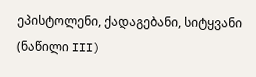ეპისტოლენი, ქადაგებანი, სიტყვანი (ნაწილი III)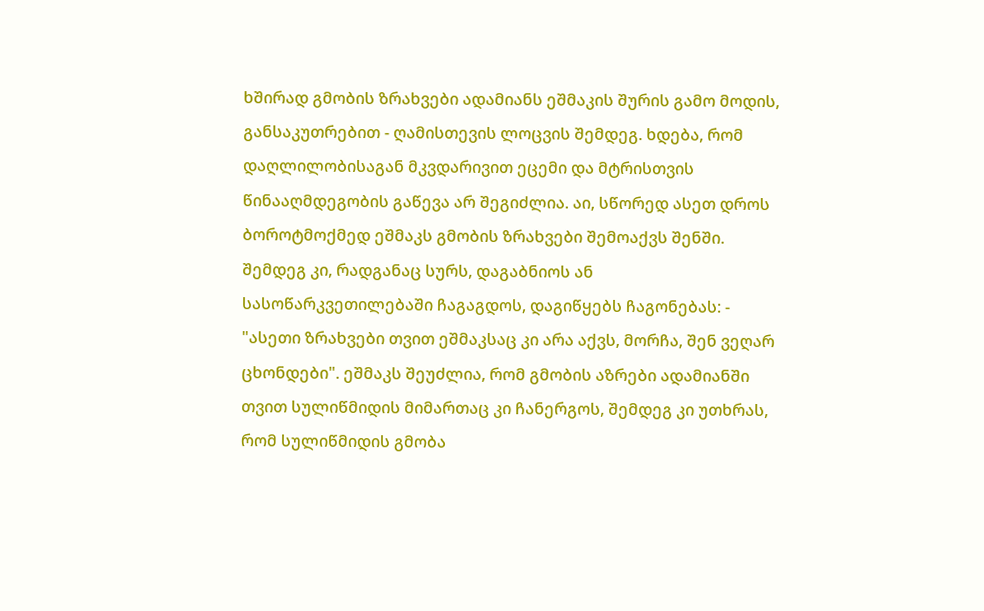ხშირად გმობის ზრახვები ადამიანს ეშმაკის შურის გამო მოდის, განსაკუთრებით - ღამისთევის ლოცვის შემდეგ. ხდება, რომ დაღლილობისაგან მკვდარივით ეცემი და მტრისთვის წინააღმდეგობის გაწევა არ შეგიძლია. აი, სწორედ ასეთ დროს ბოროტმოქმედ ეშმაკს გმობის ზრახვები შემოაქვს შენში. შემდეგ კი, რადგანაც სურს, დაგაბნიოს ან სასოწარკვეთილებაში ჩაგაგდოს, დაგიწყებს ჩაგონებას: - "ასეთი ზრახვები თვით ეშმაკსაც კი არა აქვს, მორჩა, შენ ვეღარ ცხონდები". ეშმაკს შეუძლია, რომ გმობის აზრები ადამიანში თვით სულიწმიდის მიმართაც კი ჩანერგოს, შემდეგ კი უთხრას, რომ სულიწმიდის გმობა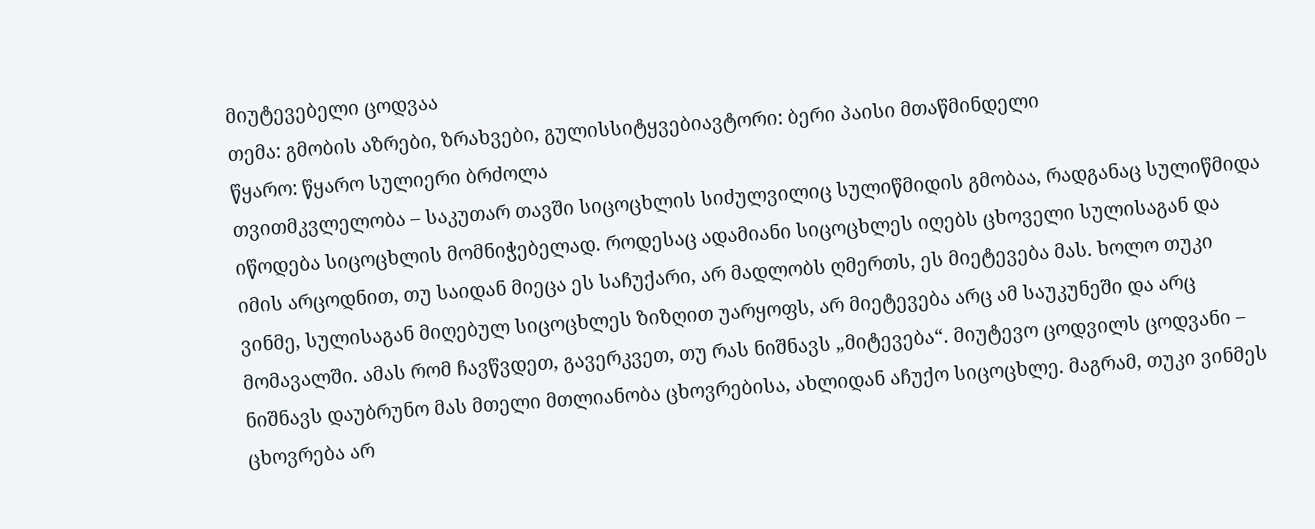მიუტევებელი ცოდვაა
თემა: გმობის აზრები, ზრახვები, გულისსიტყვებიავტორი: ბერი პაისი მთაწმინდელი
წყარო: წყარო სულიერი ბრძოლა
თვითმკვლელობა – საკუთარ თავში სიცოცხლის სიძულვილიც სულიწმიდის გმობაა, რადგანაც სულიწმიდა იწოდება სიცოცხლის მომნიჭებელად. როდესაც ადამიანი სიცოცხლეს იღებს ცხოველი სულისაგან და იმის არცოდნით, თუ საიდან მიეცა ეს საჩუქარი, არ მადლობს ღმერთს, ეს მიეტევება მას. ხოლო თუკი ვინმე, სულისაგან მიღებულ სიცოცხლეს ზიზღით უარყოფს, არ მიეტევება არც ამ საუკუნეში და არც მომავალში. ამას რომ ჩავწვდეთ, გავერკვეთ, თუ რას ნიშნავს „მიტევება“. მიუტევო ცოდვილს ცოდვანი – ნიშნავს დაუბრუნო მას მთელი მთლიანობა ცხოვრებისა, ახლიდან აჩუქო სიცოცხლე. მაგრამ, თუკი ვინმეს ცხოვრება არ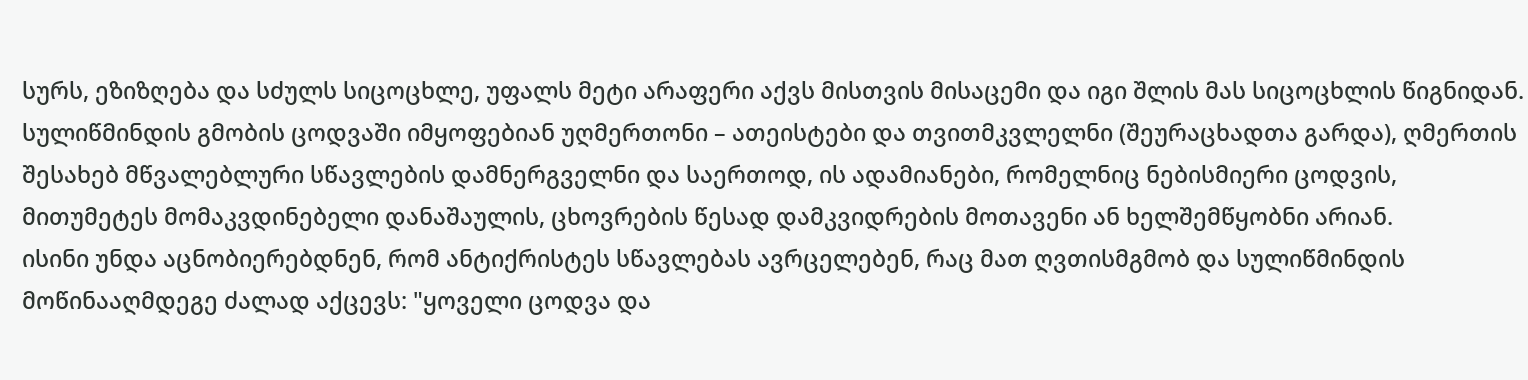სურს, ეზიზღება და სძულს სიცოცხლე, უფალს მეტი არაფერი აქვს მისთვის მისაცემი და იგი შლის მას სიცოცხლის წიგნიდან.
სულიწმინდის გმობის ცოდვაში იმყოფებიან უღმერთონი – ათეისტები და თვითმკვლელნი (შეურაცხადთა გარდა), ღმერთის შესახებ მწვალებლური სწავლების დამნერგველნი და საერთოდ, ის ადამიანები, რომელნიც ნებისმიერი ცოდვის, მითუმეტეს მომაკვდინებელი დანაშაულის, ცხოვრების წესად დამკვიდრების მოთავენი ან ხელშემწყობნი არიან.
ისინი უნდა აცნობიერებდნენ, რომ ანტიქრისტეს სწავლებას ავრცელებენ, რაც მათ ღვთისმგმობ და სულიწმინდის მოწინააღმდეგე ძალად აქცევს: "ყოველი ცოდვა და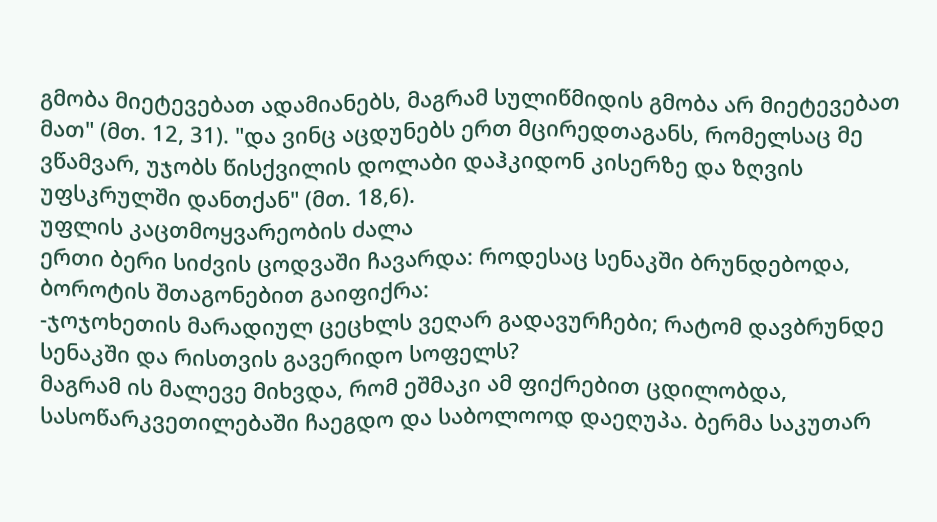გმობა მიეტევებათ ადამიანებს, მაგრამ სულიწმიდის გმობა არ მიეტევებათ მათ" (მთ. 12, 31). "და ვინც აცდუნებს ერთ მცირედთაგანს, რომელსაც მე ვწამვარ, უჯობს წისქვილის დოლაბი დაჰკიდონ კისერზე და ზღვის უფსკრულში დანთქან" (მთ. 18,6).
უფლის კაცთმოყვარეობის ძალა
ერთი ბერი სიძვის ცოდვაში ჩავარდა: როდესაც სენაკში ბრუნდებოდა, ბოროტის შთაგონებით გაიფიქრა:
-ჯოჯოხეთის მარადიულ ცეცხლს ვეღარ გადავურჩები; რატომ დავბრუნდე სენაკში და რისთვის გავერიდო სოფელს?
მაგრამ ის მალევე მიხვდა, რომ ეშმაკი ამ ფიქრებით ცდილობდა, სასოწარკვეთილებაში ჩაეგდო და საბოლოოდ დაეღუპა. ბერმა საკუთარ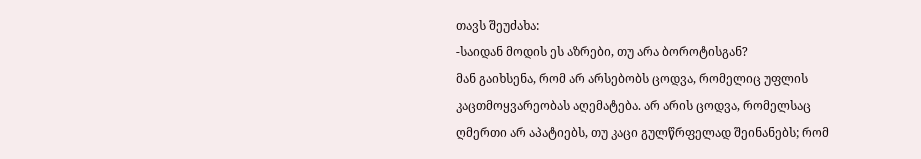თავს შეუძახა:
-საიდან მოდის ეს აზრები, თუ არა ბოროტისგან?
მან გაიხსენა, რომ არ არსებობს ცოდვა, რომელიც უფლის კაცთმოყვარეობას აღემატება. არ არის ცოდვა, რომელსაც ღმერთი არ აპატიებს, თუ კაცი გულწრფელად შეინანებს; რომ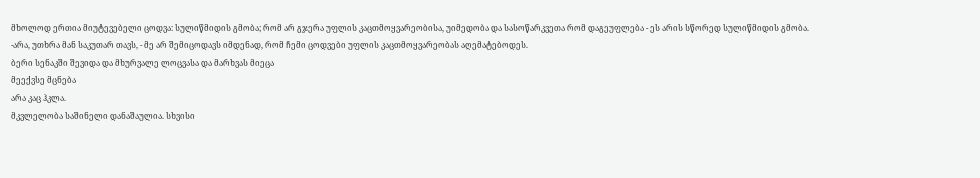მხოლოდ ერთია მიუტევებელი ცოდვა: სულიწმიდის გმობა; რომ არ გჯერა უფლის კაცთმოყვარეობისა, უიმედობა და სასოწარკვეთა რომ დაგეუფლება - ეს არის სწორედ სულიწმიდის გმობა.
-არა, უთხრა მან საკუთარ თავს, - მე არ შემიცოდავს იმდენად, რომ ჩემი ცოდვები უფლის კაცთმოყვარეობას აღემატებოდეს.
ბერი სენაკში შევიდა და მხურვალე ლოცვასა და მარხვას მიეცა
მეექვსე მცნება
არა კაც ჰკლა.
მკვლელობა საშინელი დანაშაულია. სხვისი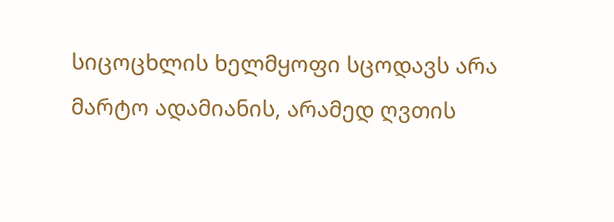სიცოცხლის ხელმყოფი სცოდავს არა მარტო ადამიანის, არამედ ღვთის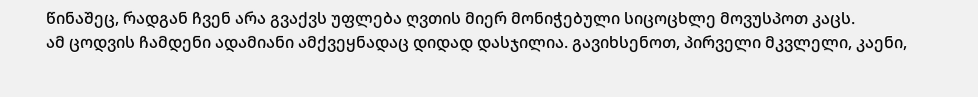წინაშეც, რადგან ჩვენ არა გვაქვს უფლება ღვთის მიერ მონიჭებული სიცოცხლე მოვუსპოთ კაცს.
ამ ცოდვის ჩამდენი ადამიანი ამქვეყნადაც დიდად დასჯილია. გავიხსენოთ, პირველი მკვლელი, კაენი,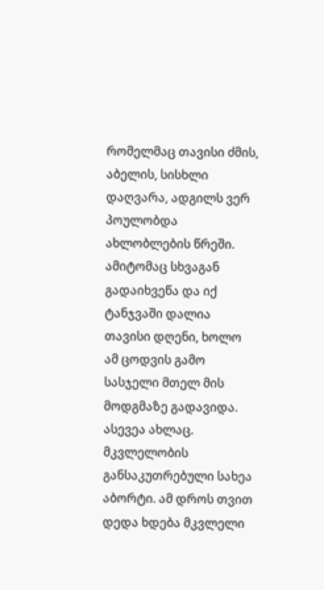რომელმაც თავისი ძმის, აბელის, სისხლი დაღვარა, ადგილს ვერ პოულობდა ახლობლების წრეში. ამიტომაც სხვაგან გადაიხვეწა და იქ ტანჯვაში დალია თავისი დღენი, ხოლო ამ ცოდვის გამო სასჯელი მთელ მის მოდგმაზე გადავიდა. ასევეა ახლაც.
მკვლელობის განსაკუთრებული სახეა აბორტი. ამ დროს თვით დედა ხდება მკვლელი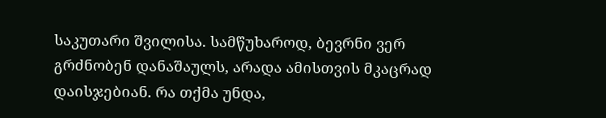საკუთარი შვილისა. სამწუხაროდ, ბევრნი ვერ გრძნობენ დანაშაულს, არადა ამისთვის მკაცრად დაისჯებიან. რა თქმა უნდა,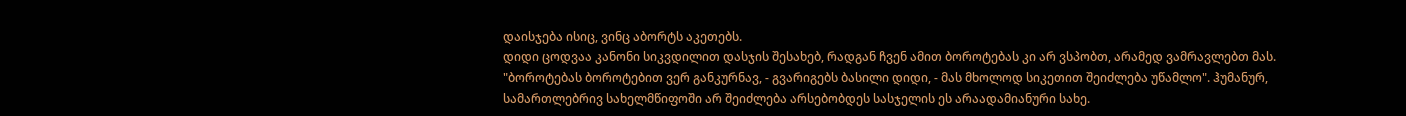დაისჯება ისიც, ვინც აბორტს აკეთებს.
დიდი ცოდვაა კანონი სიკვდილით დასჯის შესახებ, რადგან ჩვენ ამით ბოროტებას კი არ ვსპობთ, არამედ ვამრავლებთ მას. "ბოროტებას ბოროტებით ვერ განკურნავ, - გვარიგებს ბასილი დიდი, - მას მხოლოდ სიკეთით შეიძლება უწამლო". ჰუმანურ, სამართლებრივ სახელმწიფოში არ შეიძლება არსებობდეს სასჯელის ეს არაადამიანური სახე.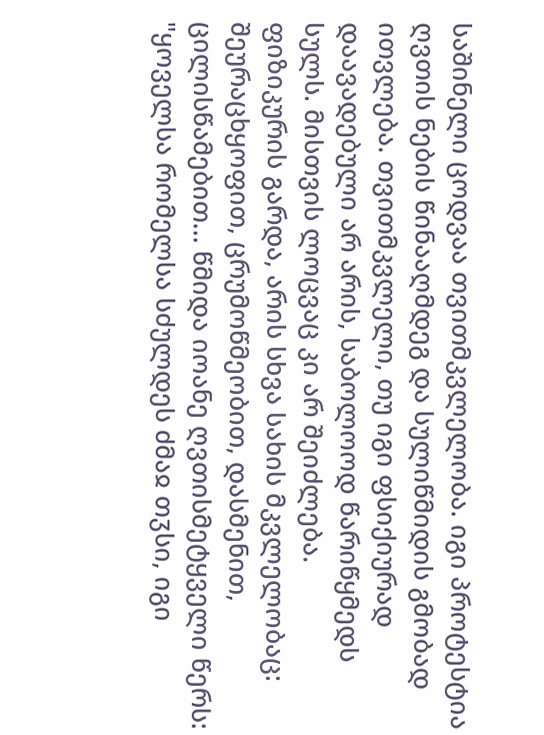საშინელი ცოდვაა თვითმკვლელობა. იგი პროტესტია ღვთის ნების წინააღმდეგ და სულიწმიდის გმობად ითვლება. თვითმკვლელი, თუ იგი ფსიქიურად დაავადებული არ არის, საბოლოოდ წარიწყმედს სულს. მისთვის ლოცვაც კი არ შეიძლება.
ფიზიკურის გარდა, არის სხვა სახის მკვლელობაც: შეურაცხყოფით, ცრუმოწმეობით, დასმენით, ცილისწამებით... წმიდა იოანე ღვთისმეტყველი წერს: "ყოველსა რომელსა სძულდეს ძმაჲ თჳსი, იგი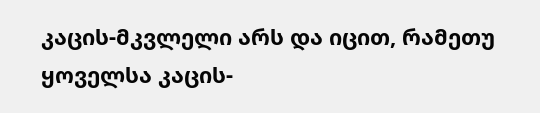კაცის-მკვლელი არს და იცით, რამეთუ ყოველსა კაცის-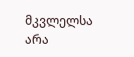მკვლელსა არა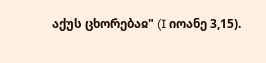აქუს ცხორებაჲ" (I იოანე 3,15).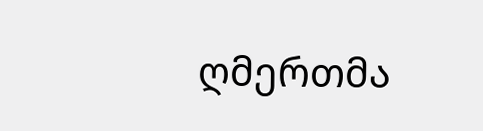ღმერთმა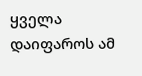ყველა დაიფაროს ამ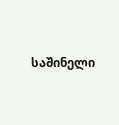საშინელი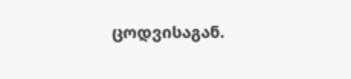ცოდვისაგან.